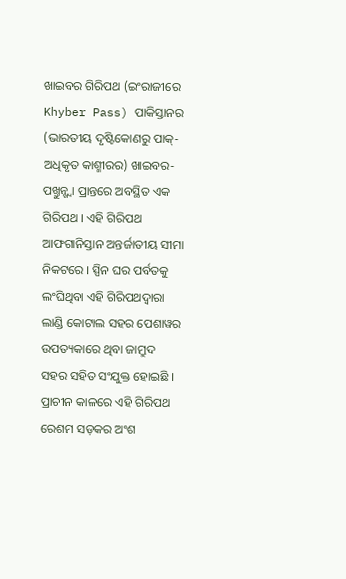ଖାଇବର ଗିରିପଥ (ଇଂରାଜୀରେ Khyber Pass) ପାକିସ୍ତାନର (ଭାରତୀୟ ଦୃଷ୍ଟିକୋଣରୁ ପାକ୍-ଅଧିକୃତ କାଶ୍ମୀରର) ଖାଇବର-ପଖ୍ତୁନ୍ଖ୍ୱା ପ୍ରାନ୍ତରେ ଅବସ୍ଥିତ ଏକ ଗିରିପଥ । ଏହି ଗିରିପଥ ଆଫଗାନିସ୍ତାନ ଅନ୍ତର୍ଜାତୀୟ ସୀମା ନିକଟରେ । ସ୍ପିନ ଘର ପର୍ବତକୁ ଲଂଘିଥିବା ଏହି ଗିରିପଥଦ୍ୱାରା ଲାଣ୍ଡି କୋଟାଲ ସହର ପେଶାୱର ଉପତ୍ୟକାରେ ଥିବା ଜାମ୍ରୁଦ ସହର ସହିତ ସଂଯୁକ୍ତ ହୋଇଛି । ପ୍ରାଚୀନ କାଳରେ ଏହି ଗିରିପଥ ରେଶମ ସଡ଼କର ଅଂଶ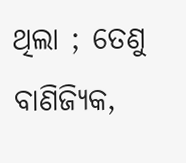ଥିଲା ; ତେଣୁ ବାଣିଜ୍ୟିକ,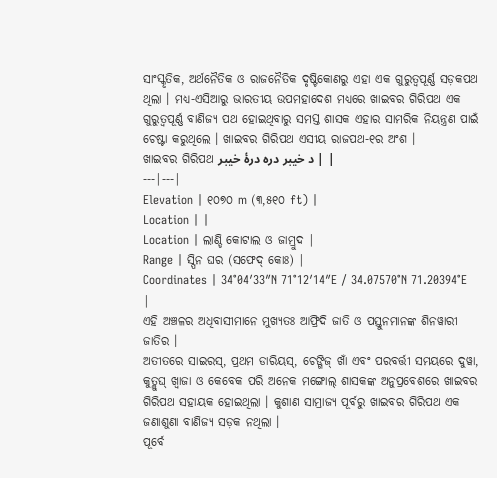ସାଂସ୍କୃତିକ, ଅର୍ଥନୈତିକ ଓ ରାଜନୈତିକ ଦୃଷ୍ଟିକୋଣରୁ ଏହା ଏକ ଗୁରୁତ୍ୱପୂର୍ଣ୍ଣ ସଡ଼କପଥ ଥିଲା । ମଧ୍ୟ-ଏସିଆରୁ ଭାରତୀୟ ଉପମହାଦେଶ ମଧ୍ୟରେ ଖାଇବର ଗିରିପଥ ଏକ ଗୁରୁତ୍ୱପୂର୍ଣ୍ଣ ବାଣିଜ୍ୟ ପଥ ହୋଇଥିବାରୁ ସମସ୍ତ ଶାସକ ଏହାର ସାମରିକ ନିୟନ୍ତ୍ରଣ ପାଇଁ ଚେଷ୍ଟା କରୁଥିଲେ । ଖାଇବର ଗିରିପଥ ଏସୀୟ ରାଜପଥ-୧ର ଅଂଶ ।
ଖାଇବର ଗିରିପଥ د خیبر درہ درۂ خیبر | |
---|---|
Elevation | ୧୦୭୦ m (୩,୫୧୦ ft) |
Location | |
Location | ଲାଣ୍ଡି କୋଟାଲ ଓ ଜାମ୍ରୁଦ |
Range | ସ୍ପିନ ଘର (ସଫେଦ୍ କୋଃ) |
Coordinates | 34°04′33″N 71°12′14″E / 34.07570°N 71.20394°E |
ଏହି ଅଞ୍ଚଳର ଅଧିବାସୀମାନେ ମୁଖ୍ୟତଃ ଆଫ୍ରିଦି ଜାତି ଓ ପସ୍ତୁନମାନଙ୍କ ଶିନୱାରୀ ଜାତିର ।
ଅତୀତରେ ସାଇରସ୍, ପ୍ରଥମ ଡାରିୟସ୍, ଚେଙ୍ଗିଜ୍ ଖାଁ ଏବଂ ପରବର୍ତ୍ତୀ ସମୟରେ ଦୁୱା, କୁତ୍ଲୁଘ୍ ଖ୍ୱାଜା ଓ କେବେକ ପରି ଅନେକ ମଙ୍ଗୋଲ୍ ଶାସକଙ୍କ ଅନୁପ୍ରବେଶରେ ଖାଇବର ଗିରିପଥ ସହାୟକ ହୋଇଥିଲା । କୁଶାଣ ସାମ୍ରାଜ୍ୟ ପୂର୍ବରୁ ଖାଇବର ଗିରିପଥ ଏକ ଜଣାଶୁଣା ବାଣିଜ୍ୟ ସଡ଼କ ନଥିଲା ।
ପୂର୍ବେ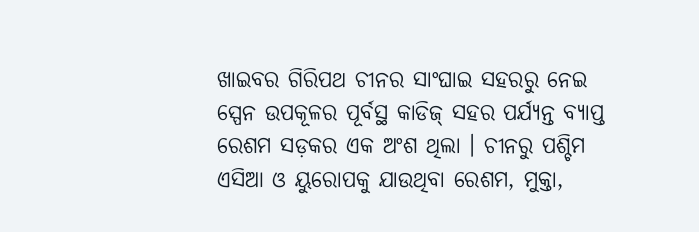ଖାଇବର ଗିରିପଥ ଚୀନର ସାଂଘାଇ ସହରରୁ ନେଇ ସ୍ପେନ ଉପକୂଳର ପୂର୍ବସ୍ଥ କାଡିଜ୍ ସହର ପର୍ଯ୍ୟନ୍ତ ବ୍ୟାପ୍ତ ରେଶମ ସଡ଼କର ଏକ ଅଂଶ ଥିଲା । ଚୀନରୁ ପଶ୍ଚିମ ଏସିଆ ଓ ୟୁରୋପକୁ ଯାଉଥିବା ରେଶମ, ମୁକ୍ତା,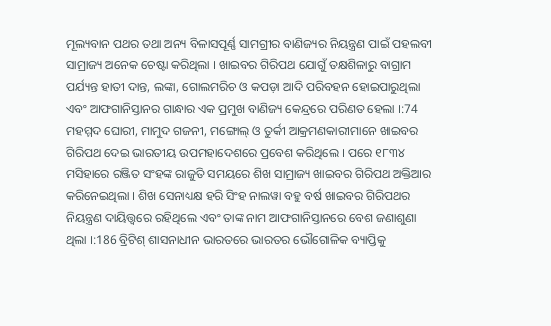ମୂଲ୍ୟବାନ ପଥର ତଥା ଅନ୍ୟ ବିଳାସପୂର୍ଣ୍ଣ ସାମଗ୍ରୀର ବାଣିଜ୍ୟର ନିୟନ୍ତ୍ରଣ ପାଇଁ ପହଲବୀ ସାମ୍ରାଜ୍ୟ ଅନେକ ଚେଷ୍ଟା କରିଥିଲା । ଖାଇବର ଗିରିପଥ ଯୋଗୁଁ ତକ୍ଷଶିଳାରୁ ବାଗ୍ରାମ ପର୍ଯ୍ୟନ୍ତ ହାତୀ ଦାନ୍ତ, ଲଙ୍କା, ଗୋଲମରିଚ ଓ କପଡ଼ା ଆଦି ପରିବହନ ହୋଇପାରୁଥିଲା ଏବଂ ଆଫଗାନିସ୍ତାନର ଗାନ୍ଧାର ଏକ ପ୍ରମୁଖ ବାଣିଜ୍ୟ କେନ୍ଦ୍ରରେ ପରିଣତ ହେଲା ।:74
ମହମ୍ମଦ ଘୋରୀ, ମାମୁଦ ଗଜନୀ, ମଙ୍ଗୋଲ୍ ଓ ତୁର୍କୀ ଆକ୍ରମଣକାରୀମାନେ ଖାଇବର ଗିରିପଥ ଦେଇ ଭାରତୀୟ ଉପମହାଦେଶରେ ପ୍ରବେଶ କରିଥିଲେ । ପରେ ୧୮୩୪ ମସିହାରେ ରଞ୍ଜିତ ସଂହଙ୍କ ରାଜୁତି ସମୟରେ ଶିଖ ସାମ୍ରାଜ୍ୟ ଖାଇବର ଗିରିପଥ ଅକ୍ତିଆର କରିନେଇଥିଲା । ଶିଖ ସେନାଧ୍ୟକ୍ଷ ହରି ସିଂହ ନାଲୱା ବହୁ ବର୍ଷ ଖାଇବର ଗିରିପଥର ନିୟନ୍ତ୍ରଣ ଦାୟିତ୍ତ୍ୱରେ ରହିଥିଲେ ଏବଂ ତାଙ୍କ ନାମ ଆଫଗାନିସ୍ତାନରେ ବେଶ ଜଣାଶୁଣା ଥିଲା ।:186 ବ୍ରିଟିଶ୍ ଶାସନାଧୀନ ଭାରତରେ ଭାରତର ଭୌଗୋଳିକ ବ୍ୟାପ୍ତିକୁ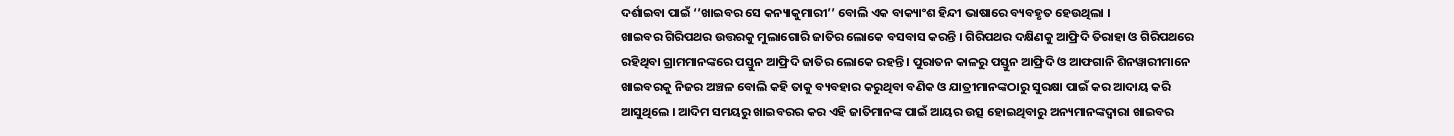ଦର୍ଶାଇବା ପାଇଁ ‘’ଖାଇବର ସେ କନ୍ୟାକୁମାରୀ’’ ବୋଲି ଏକ ବାକ୍ୟାଂଶ ହିନ୍ଦୀ ଭାଷାରେ ବ୍ୟବହୃତ ହେଉଥିଲା ।
ଖାଇବର ଗିରିପଥର ଉତ୍ତରକୁ ମୁଲାଗୋରି ଜାତିର ଲୋକେ ବସବାସ କରନ୍ତି । ଗିରିପଥର ଦକ୍ଷିଣକୁ ଆଫ୍ରିଦି ତିରାହା ଓ ଗିରିପଥରେ ରହିଥିବା ଗ୍ରାମମାନଙ୍କରେ ପସ୍ତୁନ ଆଫ୍ରିଦି ଜାତିର ଲୋକେ ରହନ୍ତି । ପୁରାତନ କାଳରୁ ପସ୍ତୁନ ଆଫ୍ରିଦି ଓ ଆଫଗାନି ଶିନୱାରୀମାନେ ଖାଇବରକୁ ନିଜର ଅଞ୍ଚଳ ବୋଲି କହି ତାକୁ ବ୍ୟବହାର କରୁଥିବା ବଣିକ ଓ ଯାତ୍ରୀମାନଙ୍କଠାରୁ ସୁରକ୍ଷା ପାଇଁ କର ଆଦାୟ କରି ଆସୁଥିଲେ । ଆଦିମ ସମୟରୁ ଖାଇବରର କର ଏହି ଜାତିମାନଙ୍କ ପାଇଁ ଆୟର ଉତ୍ସ ହୋଇଥିବାରୁ ଅନ୍ୟମାନଙ୍କଦ୍ୱାରା ଖାଇବର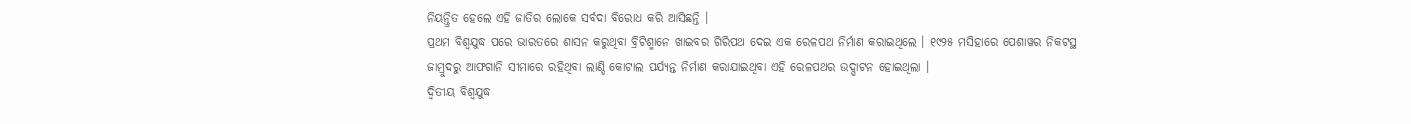ନିୟନ୍ତ୍ରିତ ହେଲେ ଏହି ଜାତିର ଲୋକେ ସର୍ବଦା ବିରୋଧ କରି ଆସିଛନ୍ତି ।
ପ୍ରଥମ ବିଶ୍ୱଯୁଦ୍ଧ ପରେ ଭାରତରେ ଶାସନ କରୁଥିବା ବ୍ରିଟିଶ୍ମାନେ ଖାଇବର ଗିରିପଥ ଦେଇ ଏକ ରେଳପଥ ନିର୍ମାଣ କରାଇଥିଲେ । ୧୯୨୫ ମସିହାରେ ପେଶାୱର ନିକଟସ୍ଥ ଜାମ୍ରୁଦରୁ ଆଫଗାନି ସୀମାରେ ରହିଥିବା ଲାଣ୍ଡି କୋଟାଲ ପର୍ଯ୍ୟନ୍ତ ନିର୍ମାଣ କରାଯାଇଥିବା ଏହି ରେଳପଥର ଉଦ୍ଘାଟନ ହୋଇଥିଲା ।
ଦ୍ୱିତୀୟ ବିଶ୍ୱଯୁଦ୍ଧ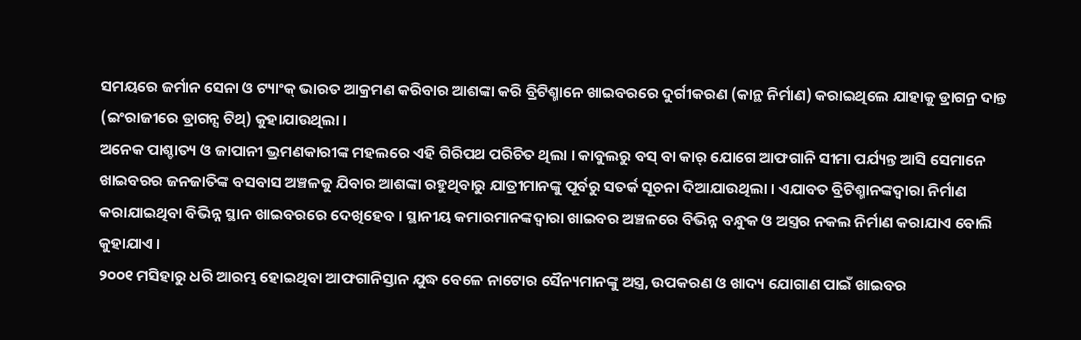ସମୟରେ ଜର୍ମାନ ସେନା ଓ ଟ୍ୟାଂକ୍ ଭାରତ ଆକ୍ରମଣ କରିବାର ଆଶଙ୍କା କରି ବ୍ରିଟିଶ୍ମାନେ ଖାଇବରରେ ଦୁର୍ଗୀକରଣ (କାନ୍ଥ ନିର୍ମାଣ) କରାଇଥିଲେ ଯାହାକୁ ଡ୍ରାଗନ୍ର ଦାନ୍ତ (ଇଂରାଜୀରେ ଡ୍ରାଗନ୍ସ ଟିଥ୍) କୁହାଯାଉଥିଲା ।
ଅନେକ ପାଶ୍ଚାତ୍ୟ ଓ ଜାପାନୀ ଭ୍ରମଣକାରୀଙ୍କ ମହଲରେ ଏହି ଗିରିପଥ ପରିଚିତ ଥିଲା । କାବୁଲରୁ ବସ୍ ବା କାର୍ ଯୋଗେ ଆଫଗାନି ସୀମା ପର୍ଯ୍ୟନ୍ତ ଆସି ସେମାନେ ଖାଇବରର ଜନଜାତିଙ୍କ ବସବାସ ଅଞ୍ଚଳକୁ ଯିବାର ଆଶଙ୍କା ରହୁଥିବାରୁ ଯାତ୍ରୀମାନଙ୍କୁ ପୂର୍ବରୁ ସତର୍କ ସୂଚନା ଦିଆଯାଉଥିଲା । ଏଯାବତ ବ୍ରିଟିଶ୍ମାନଙ୍କଦ୍ୱାରା ନିର୍ମାଣ କରାଯାଇଥିବା ବିଭିନ୍ନ ସ୍ଥାନ ଖାଇବରରେ ଦେଖିହେବ । ସ୍ଥାନୀୟ କମାରମାନଙ୍କଦ୍ୱାରା ଖାଇବର ଅଞ୍ଚଳରେ ବିଭିନ୍ନ ବନ୍ଧୁକ ଓ ଅସ୍ତ୍ରର ନକଲ ନିର୍ମାଣ କରାଯାଏ ବୋଲି କୁହାଯାଏ ।
୨୦୦୧ ମସିହାରୁ ଧରି ଆରମ୍ଭ ହୋଇଥିବା ଆଫଗାନିସ୍ତାନ ଯୁଦ୍ଧ ବେଳେ ନାଟୋର ସୈନ୍ୟମାନଙ୍କୁ ଅସ୍ତ୍ର, ଉପକରଣ ଓ ଖାଦ୍ୟ ଯୋଗାଣ ପାଇଁ ଖାଇବର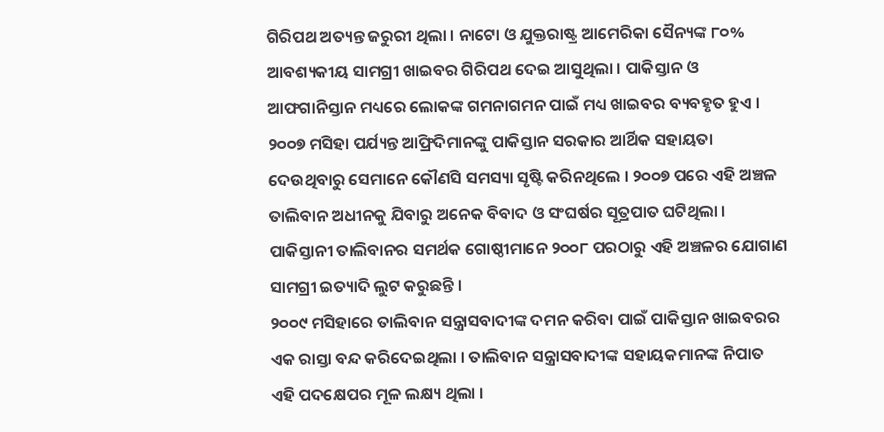ଗିରିପଥ ଅତ୍ୟନ୍ତ ଜରୁରୀ ଥିଲା । ନାଟୋ ଓ ଯୁକ୍ତରାଷ୍ଟ୍ର ଆମେରିକା ସୈନ୍ୟଙ୍କ ୮୦% ଆବଶ୍ୟକୀୟ ସାମଗ୍ରୀ ଖାଇବର ଗିରିପଥ ଦେଇ ଆସୁଥିଲା । ପାକିସ୍ତାନ ଓ ଆଫଗାନିସ୍ତାନ ମଧ୍ୟରେ ଲୋକଙ୍କ ଗମନାଗମନ ପାଇଁ ମଧ୍ୟ ଖାଇବର ବ୍ୟବହୃତ ହୁଏ । ୨୦୦୭ ମସିହା ପର୍ଯ୍ୟନ୍ତ ଆଫ୍ରିଦିମାନଙ୍କୁ ପାକିସ୍ତାନ ସରକାର ଆର୍ଥିକ ସହାୟତା ଦେଉଥିବାରୁ ସେମାନେ କୌଣସି ସମସ୍ୟା ସୃଷ୍ଟି କରିନଥିଲେ । ୨୦୦୭ ପରେ ଏହି ଅଞ୍ଚଳ ତାଲିବାନ ଅଧୀନକୁ ଯିବାରୁ ଅନେକ ବିବାଦ ଓ ସଂଘର୍ଷର ସୂତ୍ରପାତ ଘଟିଥିଲା । ପାକିସ୍ତାନୀ ତାଲିବାନର ସମର୍ଥକ ଗୋଷ୍ଠୀମାନେ ୨୦୦୮ ପରଠାରୁ ଏହି ଅଞ୍ଚଳର ଯୋଗାଣ ସାମଗ୍ରୀ ଇତ୍ୟାଦି ଲୁଟ କରୁଛନ୍ତି ।
୨୦୦୯ ମସିହାରେ ତାଲିବାନ ସନ୍ତ୍ରାସବାଦୀଙ୍କ ଦମନ କରିବା ପାଇଁ ପାକିସ୍ତାନ ଖାଇବରର ଏକ ରାସ୍ତା ବନ୍ଦ କରିଦେଇଥିଲା । ତାଲିବାନ ସନ୍ତ୍ରାସବାଦୀଙ୍କ ସହାୟକମାନଙ୍କ ନିପାତ ଏହି ପଦକ୍ଷେପର ମୂଳ ଲକ୍ଷ୍ୟ ଥିଲା ।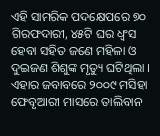ଏହି ସାମରିକ ପଦକ୍ଷେପରେ ୭୦ ଗିରଫଦାରୀ, ୪୫ଟି ଘର ଧ୍ୱଂସ ହେବା ସହିତ ଜଣେ ମହିଳା ଓ ଦୁଇଜଣ ଶିଶୁଙ୍କ ମୃତ୍ୟୁ ଘଟିଥିଲା । ଏହାର ଜବାବରେ ୨୦୦୯ ମସିହା ଫେବୃଆରୀ ମାସରେ ତାଲିବାନ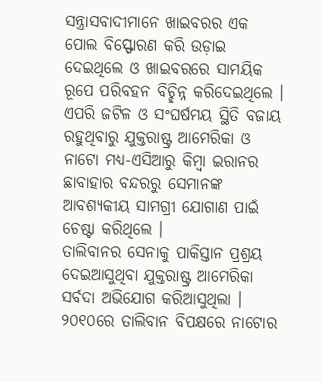ସନ୍ତ୍ରାସବାଦୀମାନେ ଖାଇବରର ଏକ ପୋଲ ବିସ୍ଫୋରଣ କରି ଉଡ଼ାଇ ଦେଇଥିଲେ ଓ ଖାଇବରରେ ସାମୟିକ ରୂପେ ପରିବହନ ବିଚ୍ଛିନ୍ନ କରିଦେଇଥିଲେ । ଏପରି ଜଟିଳ ଓ ସଂଘର୍ଷମୟ ସ୍ଥିତି ବଜାୟ ରହୁଥିବାରୁ ଯୁକ୍ତରାଷ୍ଟ୍ର ଆମେରିକା ଓ ନାଟୋ ମଧ୍ୟ-ଏସିଆରୁ କିମ୍ବା ଇରାନର ଛାବାହାର ବନ୍ଦରରୁ ସେମାନଙ୍କ ଆବଶ୍ୟକୀୟ ସାମଗ୍ରୀ ଯୋଗାଣ ପାଇଁ ଚେଷ୍ଟା କରିଥିଲେ ।
ତାଲିବାନର ସେନାକୁ ପାକିସ୍ତାନ ପ୍ରଶ୍ରୟ ଦେଇଆସୁଥିବା ଯୁକ୍ତରାଷ୍ଟ୍ର ଆମେରିକା ସର୍ବଦା ଅଭିଯୋଗ କରିଆସୁଥିଲା । ୨୦୧୦ରେ ତାଲିବାନ ବିପକ୍ଷରେ ନାଟୋର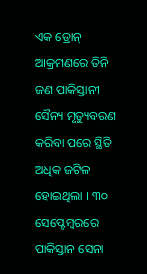ଏକ ଡ୍ରୋନ୍ ଆକ୍ରମଣରେ ତିନି ଜଣ ପାକିସ୍ତାନୀ ସୈନ୍ୟ ମୃତ୍ୟୁବରଣ କରିବା ପରେ ସ୍ଥିତି ଅଧିକ ଜଟିଳ ହୋଇଥିଲା । ୩୦ ସେପ୍ଟେମ୍ବରରେ ପାକିସ୍ତାନ ସେନା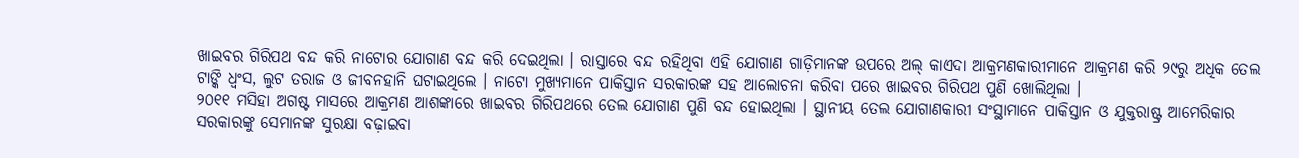ଖାଇବର ଗିରିପଥ ବନ୍ଦ କରି ନାଟୋର ଯୋଗାଣ ବନ୍ଦ କରି ଦେଇଥିଲା । ରାସ୍ତାରେ ବନ୍ଦ ରହିଥିବା ଏହି ଯୋଗାଣ ଗାଡ଼ିମାନଙ୍କ ଉପରେ ଅଲ୍ କାଏଦା ଆକ୍ରମଣକାରୀମାନେ ଆକ୍ରମଣ କରି ୨୯ରୁ ଅଧିକ ତେଲ ଟାଙ୍କି ଧ୍ୱଂସ, ଲୁଟ ତରାଜ ଓ ଜୀବନହାନି ଘଟାଇଥିଲେ । ନାଟୋ ମୁଖ୍ୟମାନେ ପାକିସ୍ତାନ ସରକାରଙ୍କ ସହ ଆଲୋଚନା କରିବା ପରେ ଖାଇବର ଗିରିପଥ ପୁଣି ଖୋଲିଥିଲା ।
୨୦୧୧ ମସିହା ଅଗଷ୍ଟ ମାସରେ ଆକ୍ରମଣ ଆଶଙ୍କାରେ ଖାଇବର ଗିରିପଥରେ ତେଲ ଯୋଗାଣ ପୁଣି ବନ୍ଦ ହୋଇଥିଲା । ସ୍ଥାନୀୟ ତେଲ ଯୋଗାଣକାରୀ ସଂସ୍ଥାମାନେ ପାକିସ୍ତାନ ଓ ଯୁକ୍ତରାଷ୍ଟ୍ର ଆମେରିକାର ସରକାରଙ୍କୁ ସେମାନଙ୍କ ସୁରକ୍ଷା ବଢ଼ାଇବା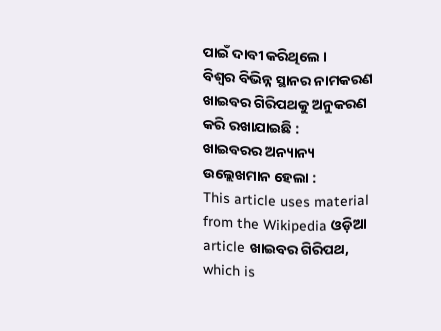ପାଇଁ ଦାବୀ କରିଥିଲେ ।
ବିଶ୍ୱର ବିଭିନ୍ନ ସ୍ଥାନର ନାମକରଣ ଖାଇବର ଗିରିପଥକୁ ଅନୁକରଣ କରି ରଖାଯାଇଛି :
ଖାଇବରର ଅନ୍ୟାନ୍ୟ ଉଲ୍ଲେଖମାନ ହେଲା :
This article uses material from the Wikipedia ଓଡ଼ିଆ article ଖାଇବର ଗିରିପଥ, which is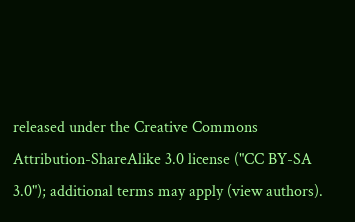released under the Creative Commons Attribution-ShareAlike 3.0 license ("CC BY-SA 3.0"); additional terms may apply (view authors).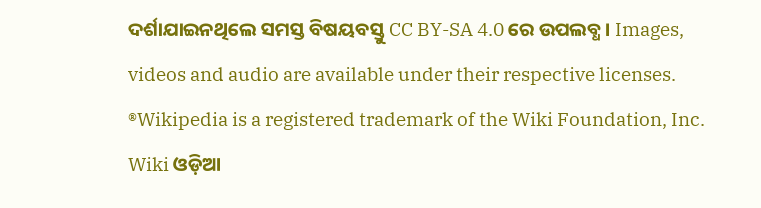ଦର୍ଶାଯାଇନଥିଲେ ସମସ୍ତ ବିଷୟବସ୍ତୁ CC BY-SA 4.0 ରେ ଉପଲବ୍ଧ । Images, videos and audio are available under their respective licenses.
®Wikipedia is a registered trademark of the Wiki Foundation, Inc. Wiki ଓଡ଼ିଆ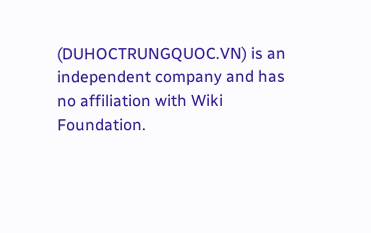(DUHOCTRUNGQUOC.VN) is an independent company and has no affiliation with Wiki Foundation.